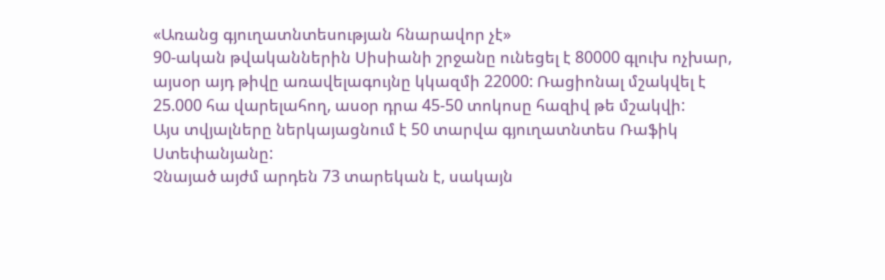«Առանց գյուղատնտեսության հնարավոր չէ»
90-ական թվականներին Սիսիանի շրջանը ունեցել է 80000 գլուխ ոչխար, այսօր այդ թիվը առավելագույնը կկազմի 22000: Ռացիոնալ մշակվել է 25.000 հա վարելահող, ասօր դրա 45-50 տոկոսը հազիվ թե մշակվի:
Այս տվյալները ներկայացնում է 50 տարվա գյուղատնտես Ռաֆիկ Ստեփանյանը:
Չնայած այժմ արդեն 73 տարեկան է, սակայն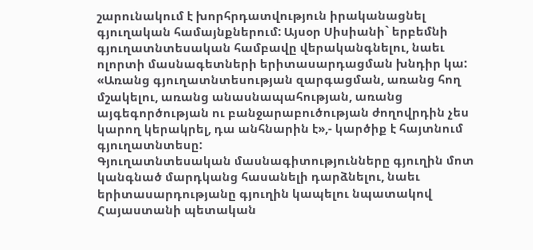շարունակում է խորհրդատվություն իրականացնել գյուղական համայնքներում: Այսօր Սիսիանի` երբեմնի գյուղատնտեսական համբավը վերականգնելու, նաեւ ոլորտի մասնագետների երիտասարդացման խնդիր կա: «Առանց գյուղատնտեսության զարգացման, առանց հող մշակելու, առանց անասնապահության, առանց այգեգործության ու բանջարաբուծության ժողովրդին չես կարող կերակրել, դա անհնարին է»,- կարծիք է հայտնում գյուղատնտեսը:
Գյուղատնտեսական մասնագիտությունները գյուղին մոտ կանգնած մարդկանց հասանելի դարձնելու, նաեւ երիտասարդությանը գյուղին կապելու նպատակով Հայաստանի պետական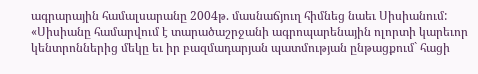ագրարային համալսարանը 2004թ. մասնաճյուղ հիմնեց նաեւ Սիսիանում:
«Սիսիանը համարվում է տարածաշրջանի ագրոպարենային ոլորտի կարեւոր կենտրոններից մեկը եւ իր բազմադարյան պատմության ընթացքում` հացի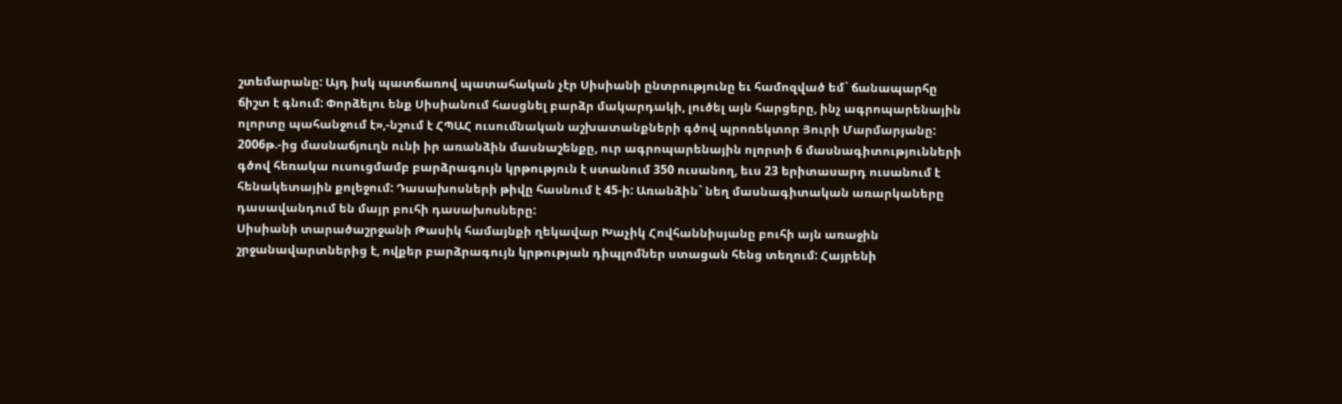շտեմարանը: Այդ իսկ պատճառով պատահական չէր Սիսիանի ընտրությունը եւ համոզված եմ` ճանապարհը ճիշտ է գնում: Փորձելու ենք Սիսիանում հասցնել բարձր մակարդակի, լուծել այն հարցերը, ինչ ագրոպարենային ոլորտը պահանջում է»,-նշում է ՀՊԱՀ ուսումնական աշխատանքների գծով պրոռեկտոր Յուրի Մարմարյանը:
2006թ.-ից մասնաճյուղն ունի իր առանձին մասնաշենքը, ուր ագրոպարենային ոլորտի 6 մասնագիտությունների գծով հեռակա ուսուցմամբ բարձրագույն կրթություն է ստանում 350 ուսանող, եւս 23 երիտասարդ ուսանում է հենակետային քոլեջում: Դասախոսների թիվը հասնում է 45-ի: Առանձին` նեղ մասնագիտական առարկաները դասավանդում են մայր բուհի դասախոսները:
Սիսիանի տարածաշրջանի Թասիկ համայնքի ղեկավար Խաչիկ Հովհաննիսյանը բուհի այն առաջին շրջանավարտներից է, ովքեր բարձրագույն կրթության դիպլոմներ ստացան հենց տեղում: Հայրենի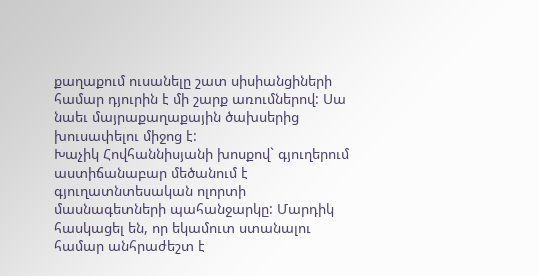քաղաքում ուսանելը շատ սիսիանցիների համար դյուրին է մի շարք առումներով: Սա նաեւ մայրաքաղաքային ծախսերից խուսափելու միջոց է:
Խաչիկ Հովհաննիսյանի խոսքով` գյուղերում աստիճանաբար մեծանում է գյուղատնտեսական ոլորտի մասնագետների պահանջարկը: Մարդիկ հասկացել են, որ եկամուտ ստանալու համար անհրաժեշտ է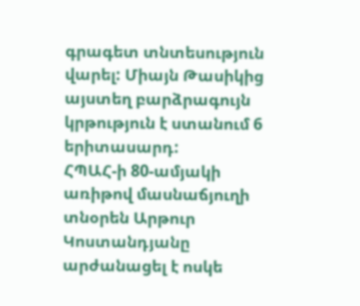գրագետ տնտեսություն վարել: Միայն Թասիկից այստեղ բարձրագույն կրթություն է ստանում 6 երիտասարդ:
ՀՊԱՀ-ի 80-ամյակի առիթով մասնաճյուղի տնօրեն Արթուր Կոստանդյանը արժանացել է ոսկե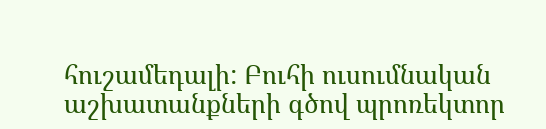հուշամեդալի: Բուհի ուսումնական աշխատանքների գծով պրոռեկտոր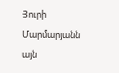Յուրի Մարմարյանն այն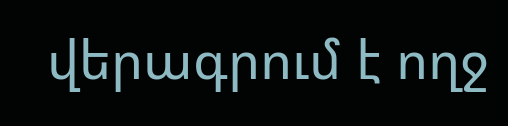վերագրում է ողջ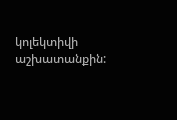կոլեկտիվի աշխատանքին: